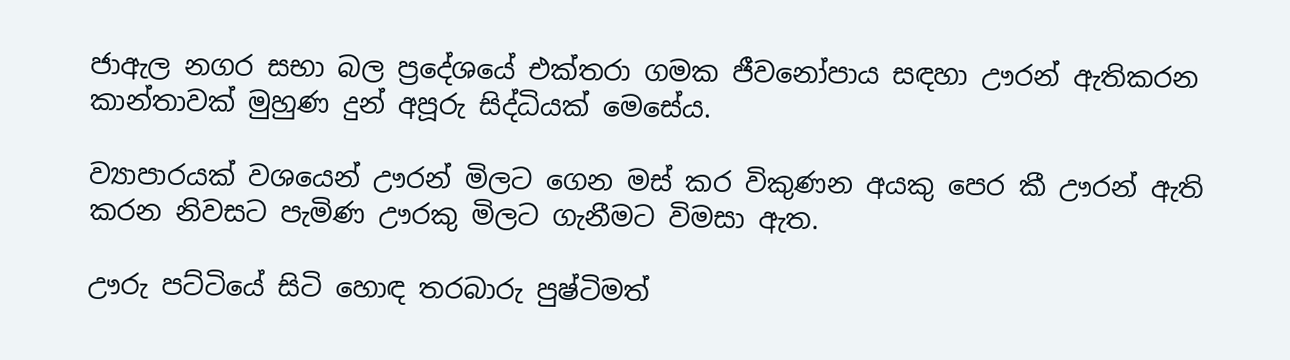ජාඇල නගර සභා බල ප්‍රදේශයේ එක්තරා ගමක ජීවනෝපාය සඳහා ඌරන් ඇතිකරන කාන්තාවක් මුහුණ දුන් අපූරු සිද්ධියක් මෙසේය.

ව්‍යාපාරයක් වශයෙන් ඌරන් මිලට ගෙන මස් කර විකුණන අයකු පෙර කී ඌරන් ඇති කරන නිවසට පැමිණ ඌරකු මිලට ගැනීමට විමසා ඇත.

ඌරු පට්ටියේ සිටි හොඳ තරබාරු පුෂ්ටිමත්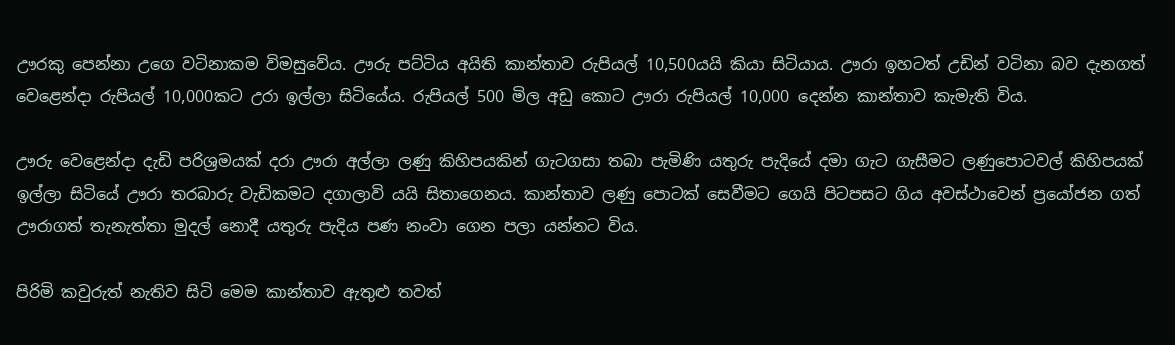ඌරකු පෙන්නා උගෙ වටිනාකම විමසුවේය. ඌරු පට්ටිය අයිති කාන්තාව රුපියල් 10,500යයි කියා සිටියාය. ඌරා ඉහටත් උඩින් වටිනා බව දැනගත් වෙළෙන්දා රුපියල් 10,000කට උරා ඉල්ලා සිටියේය. රුපියල් 500 මිල අඩු කොට ඌරා රුපියල් 10,000 දෙන්න කාන්තාව කැමැති විය.

ඌරු වෙළෙන්දා දැඩි පරිශ්‍රමයක් දරා ඌරා අල්ලා ලණු කිහිපයකින් ගැටගසා තබා පැමිණි යතුරු පැදියේ දමා ගැට ගැසීමට ලණුපොටවල් කිහිපයක් ඉල්ලා සිටියේ ඌරා තරබාරු වැඩිකමට දගාලාවි යයි සිතාගෙනය. කාන්තාව ලණු පොටක් සෙවීමට ගෙයි පිටපසට ගිය අවස්ථාවෙන් ප්‍රයෝජන ගත් ඌරාගත් තැනැත්තා මුදල් නොදී යතුරු පැදිය පණ නංවා ගෙන පලා යන්නට විය.

පිරිමි කවුරුත් නැතිව සිටි මෙම කාන්තාව ඇතුළු තවත්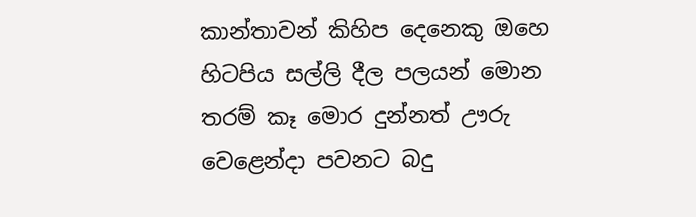කාන්තාවන් කිහිප දෙනෙකු ඔහෙ හිටපිය සල්ලි දීල පලයන් මොන තරම් කෑ මොර දුන්නත් ඌරු වෙළෙන්දා පවනට බදු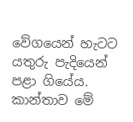වේගයෙන් හැටට යතුරු පැදියෙන් පළා ගියේය. කාන්තාව මේ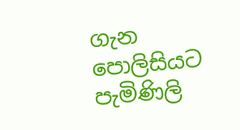ගැන පොලිසියට පැමිණිලි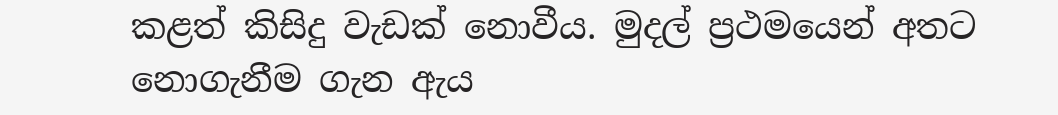කළත් කිසිදු වැඩක් නොවීය. මුදල් ප්‍රථමයෙන් අතට නොගැනීම ගැන ඇය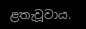ළතැවූවාය.